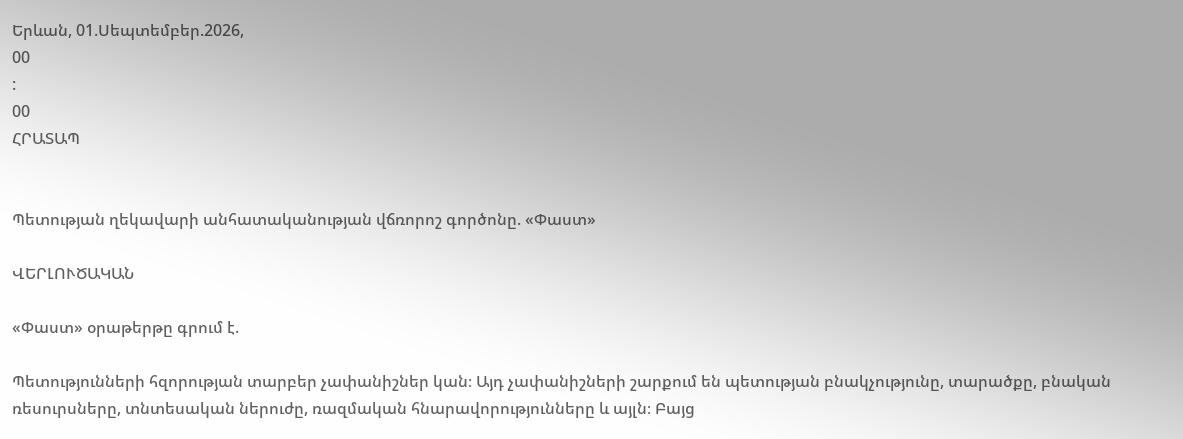Երևան, 01.Սեպտեմբեր.2026,
00
:
00
ՀՐԱՏԱՊ


Պետության ղեկավարի անհատականության վճռորոշ գործոնը. «Փաստ»

ՎԵՐԼՈՒԾԱԿԱՆ

«Փաստ» օրաթերթը գրում է.

Պետությունների հզորության տարբեր չափանիշներ կան։ Այդ չափանիշների շարքում են պետության բնակչությունը, տարածքը, բնական ռեսուրսները, տնտեսական ներուժը, ռազմական հնարավորությունները և այլն։ Բայց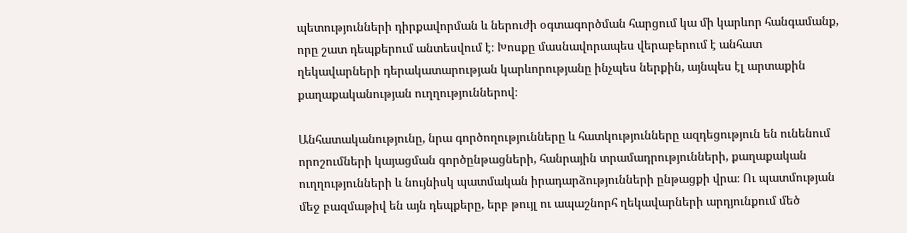պետությունների դիրքավորման և ներուժի օգտագործման հարցում կա մի կարևոր հանգամանք, որը շատ դեպքերում անտեսվում է։ Խոսքը մասնավորապես վերաբերում է անհատ ղեկավարների դերակատարության կարևորությանը ինչպես ներքին, այնպես էլ արտաքին քաղաքականության ուղղություններով։

Անհատականությունը, նրա գործողությունները և հատկությունները ազդեցություն են ունենում որոշումների կայացման գործընթացների, հանրային տրամադրությունների, քաղաքական ուղղությունների և նույնիսկ պատմական իրադարձությունների ընթացքի վրա։ Ու պատմության մեջ բազմաթիվ են այն դեպքերը, երբ թույլ ու ապաշնորհ ղեկավարների արդյունքում մեծ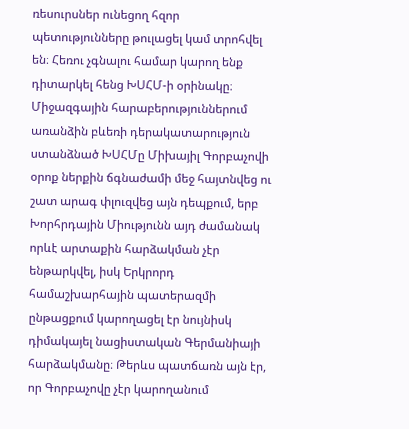ռեսուրսներ ունեցող հզոր պետությունները թուլացել կամ տրոհվել են։ Հեռու չգնալու համար կարող ենք դիտարկել հենց ԽՍՀՄ-ի օրինակը։ Միջազգային հարաբերություններում առանձին բևեռի դերակատարություն ստանձնած ԽՍՀՄը Միխայիլ Գորբաչովի օրոք ներքին ճգնաժամի մեջ հայտնվեց ու շատ արագ փլուզվեց այն դեպքում, երբ Խորհրդային Միությունն այդ ժամանակ որևէ արտաքին հարձակման չէր ենթարկվել, իսկ Երկրորդ համաշխարհային պատերազմի ընթացքում կարողացել էր նույնիսկ դիմակայել նացիստական Գերմանիայի հարձակմանը։ Թերևս պատճառն այն էր, որ Գորբաչովը չէր կարողանում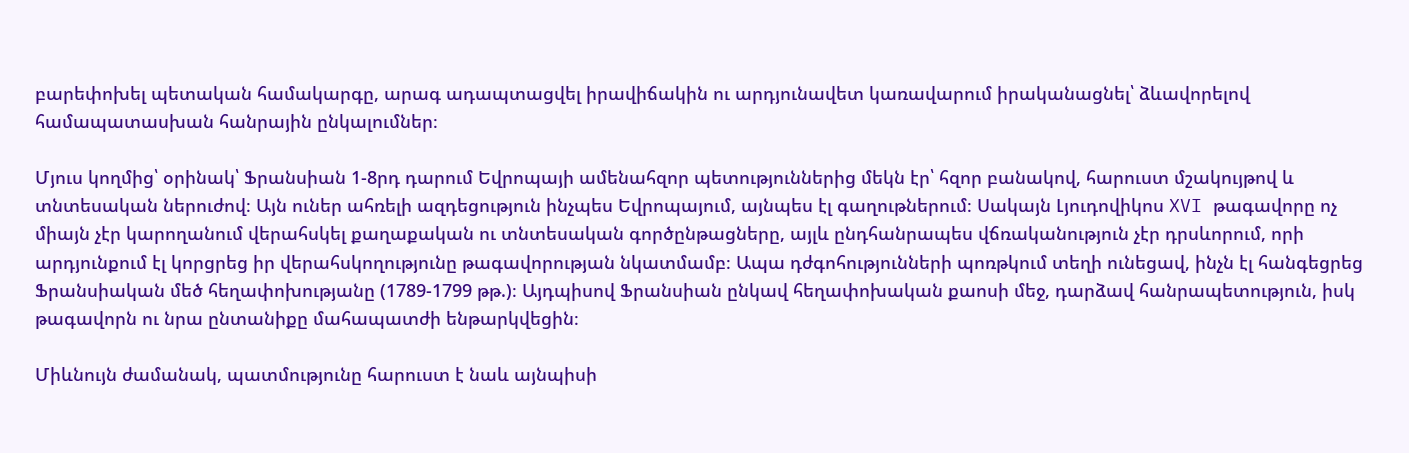բարեփոխել պետական համակարգը, արագ ադապտացվել իրավիճակին ու արդյունավետ կառավարում իրականացնել՝ ձևավորելով համապատասխան հանրային ընկալումներ։

Մյուս կողմից՝ օրինակ՝ Ֆրանսիան 1-8րդ դարում Եվրոպայի ամենահզոր պետություններից մեկն էր՝ հզոր բանակով, հարուստ մշակույթով և տնտեսական ներուժով։ Այն ուներ ահռելի ազդեցություն ինչպես Եվրոպայում, այնպես էլ գաղութներում։ Սակայն Լյուդովիկոս XVI թագավորը ոչ միայն չէր կարողանում վերահսկել քաղաքական ու տնտեսական գործընթացները, այլև ընդհանրապես վճռականություն չէր դրսևորում, որի արդյունքում էլ կորցրեց իր վերահսկողությունը թագավորության նկատմամբ։ Ապա դժգոհությունների պոռթկում տեղի ունեցավ, ինչն էլ հանգեցրեց Ֆրանսիական մեծ հեղափոխությանը (1789-1799 թթ.)։ Այդպիսով Ֆրանսիան ընկավ հեղափոխական քաոսի մեջ, դարձավ հանրապետություն, իսկ թագավորն ու նրա ընտանիքը մահապատժի ենթարկվեցին։

Միևնույն ժամանակ, պատմությունը հարուստ է նաև այնպիսի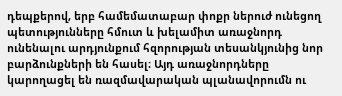դեպքերով, երբ համեմատաբար փոքր ներուժ ունեցող պետությունները հմուտ և խելամիտ առաջնորդ ունենալու արդյունքում հզորության տեսանկյունից նոր բարձունքների են հասել։ Այդ առաջնորդները կարողացել են ռազմավարական պլանավորումն ու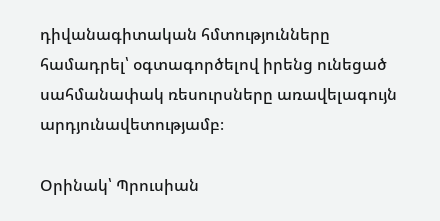դիվանագիտական հմտությունները համադրել՝ օգտագործելով իրենց ունեցած սահմանափակ ռեսուրսները առավելագույն արդյունավետությամբ։

Օրինակ՝ Պրուսիան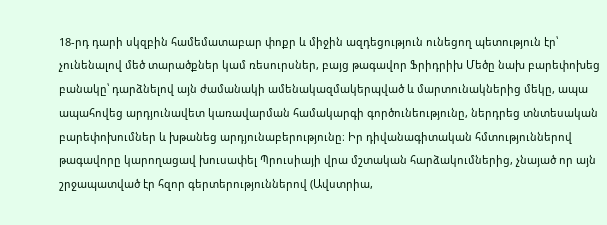18-րդ դարի սկզբին համեմատաբար փոքր և միջին ազդեցություն ունեցող պետություն էր՝ չունենալով մեծ տարածքներ կամ ռեսուրսներ, բայց թագավոր Ֆրիդրիխ Մեծը նախ բարեփոխեց բանակը՝ դարձնելով այն ժամանակի ամենակազմակերպված և մարտունակներից մեկը, ապա ապահովեց արդյունավետ կառավարման համակարգի գործունեությունը, ներդրեց տնտեսական բարեփոխումներ և խթանեց արդյունաբերությունը։ Իր դիվանագիտական հմտություններով թագավորը կարողացավ խուսափել Պրուսիայի վրա մշտական հարձակումներից, չնայած որ այն շրջապատված էր հզոր գերտերություններով (Ավստրիա,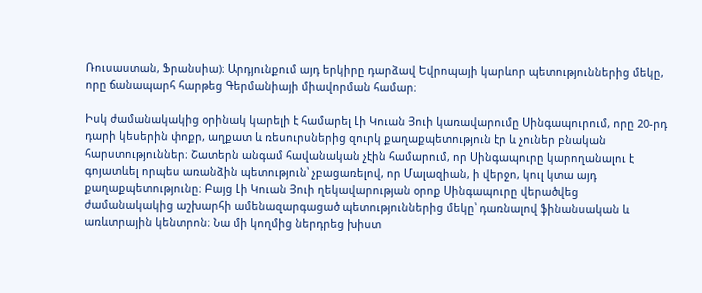Ռուսաստան, Ֆրանսիա)։ Արդյունքում այդ երկիրը դարձավ Եվրոպայի կարևոր պետություններից մեկը, որը ճանապարհ հարթեց Գերմանիայի միավորման համար։

Իսկ ժամանակակից օրինակ կարելի է համարել Լի Կուան Յուի կառավարումը Սինգապուրում, որը 20-րդ դարի կեսերին փոքր, աղքատ և ռեսուրսներից զուրկ քաղաքպետություն էր և չուներ բնական հարստություններ։ Շատերն անգամ հավանական չէին համարում, որ Սինգապուրը կարողանալու է գոյատևել որպես առանձին պետություն՝ չբացառելով, որ Մալազիան, ի վերջո, կուլ կտա այդ քաղաքպետությունը։ Բայց Լի Կուան Յուի ղեկավարության օրոք Սինգապուրը վերածվեց ժամանակակից աշխարհի ամենազարգացած պետություններից մեկը՝ դառնալով ֆինանսական և առևտրային կենտրոն։ Նա մի կողմից ներդրեց խիստ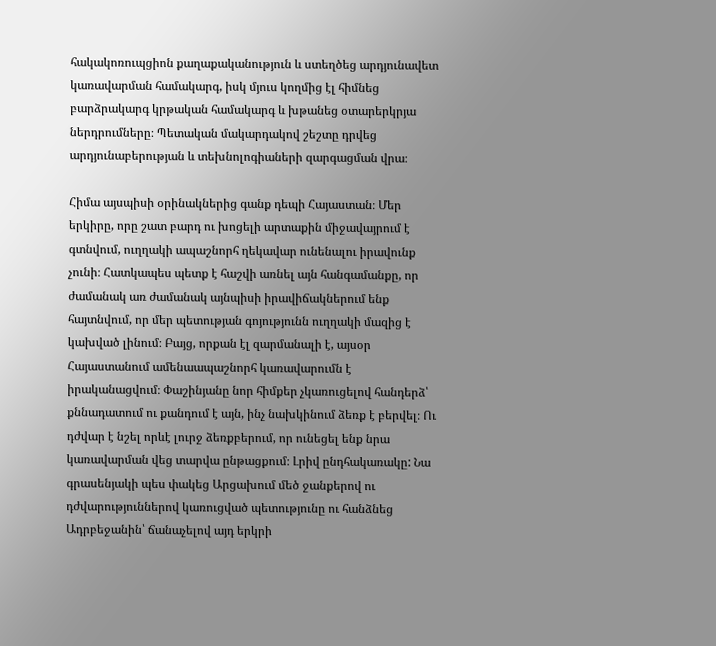հակակոռուպցիոն քաղաքականություն և ստեղծեց արդյունավետ կառավարման համակարգ, իսկ մյուս կողմից էլ հիմնեց բարձրակարգ կրթական համակարգ և խթանեց օտարերկրյա ներդրումները։ Պետական մակարդակով շեշտը դրվեց արդյունաբերության և տեխնոլոգիաների զարգացման վրա։

Հիմա այսպիսի օրինակներից գանք դեպի Հայաստան։ Մեր երկիրը, որը շատ բարդ ու խոցելի արտաքին միջավայրում է գտնվում, ուղղակի ապաշնորհ ղեկավար ունենալու իրավունք չունի։ Հատկապես պետք է հաշվի առնել այն հանգամանքը, որ ժամանակ առ ժամանակ այնպիսի իրավիճակներում ենք հայտնվում, որ մեր պետության գոյությունն ուղղակի մազից է կախված լինում։ Բայց, որքան էլ զարմանալի է, այսօր Հայաստանում ամենաապաշնորհ կառավարումն է իրականացվում։ Փաշինյանը նոր հիմքեր չկառուցելով հանդերձ՝ քննադատում ու քանդում է այն, ինչ նախկինում ձեռք է բերվել։ Ու դժվար է նշել որևէ լուրջ ձեռքբերում, որ ունեցել ենք նրա կառավարման վեց տարվա ընթացքում։ Լրիվ ընդհակառակը: Նա գրասենյակի պես փակեց Արցախում մեծ ջանքերով ու դժվարություններով կառուցված պետությունը ու հանձնեց Ադրբեջանին՝ ճանաչելով այդ երկրի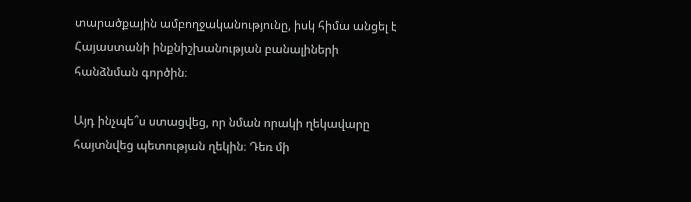տարածքային ամբողջականությունը, իսկ հիմա անցել է Հայաստանի ինքնիշխանության բանալիների հանձնման գործին։

Այդ ինչպե՞ս ստացվեց, որ նման որակի ղեկավարը հայտնվեց պետության ղեկին։ Դեռ մի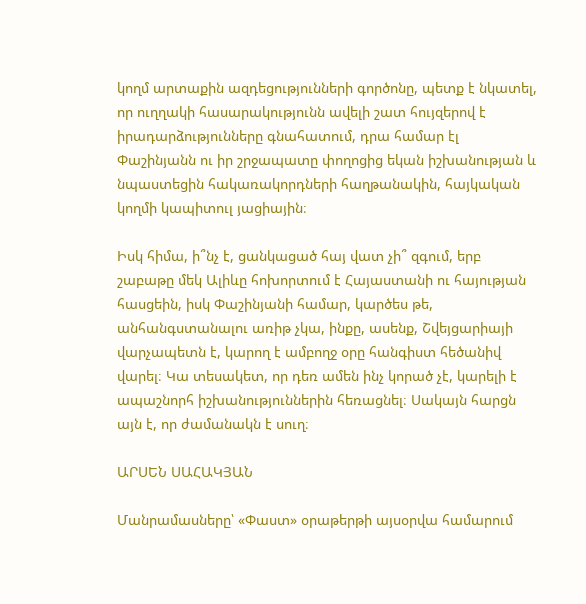կողմ արտաքին ազդեցությունների գործոնը, պետք է նկատել, որ ուղղակի հասարակությունն ավելի շատ հույզերով է իրադարձությունները գնահատում, դրա համար էլ Փաշինյանն ու իր շրջապատը փողոցից եկան իշխանության և նպաստեցին հակառակորդների հաղթանակին, հայկական կողմի կապիտուլ յացիային։

Իսկ հիմա, ի՞նչ է, ցանկացած հայ վատ չի՞ զգում, երբ շաբաթը մեկ Ալիևը հոխորտում է Հայաստանի ու հայության հասցեին, իսկ Փաշինյանի համար, կարծես թե, անհանգստանալու առիթ չկա, ինքը, ասենք, Շվեյցարիայի վարչապետն է, կարող է ամբողջ օրը հանգիստ հեծանիվ վարել։ Կա տեսակետ, որ դեռ ամեն ինչ կորած չէ, կարելի է ապաշնորհ իշխանություններին հեռացնել։ Սակայն հարցն այն է, որ ժամանակն է սուղ։

ԱՐՍԵՆ ՍԱՀԱԿՅԱՆ

Մանրամասները՝ «Փաստ» օրաթերթի այսօրվա համարում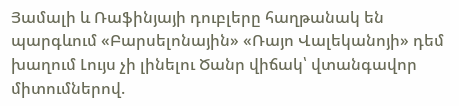Յամալի և Ռաֆինյայի դուբլերը հաղթանակ են պարգևում «Բարսելոնային» «Ռայո Վալեկանոյի» դեմ խաղում Լույս չի լինելու Ծանր վիճակ՝ վտանգավոր միտումներով.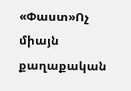«Փաստ»Ոչ միայն քաղաքական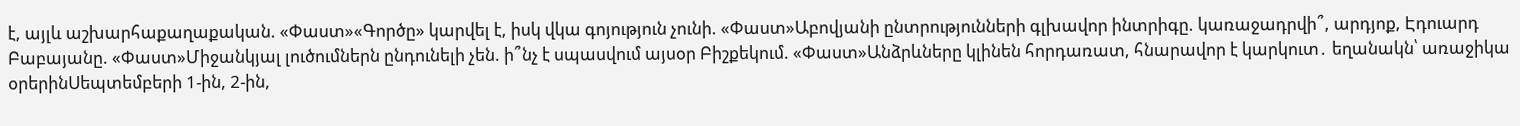է, այլև աշխարհաքաղաքական. «Փաստ»«Գործը» կարվել է, իսկ վկա գոյություն չունի. «Փաստ»Աբովյանի ընտրությունների գլխավոր ինտրիգը. կառաջադրվի՞, արդյոք, Էդուարդ Բաբայանը. «Փաստ»Միջանկյալ լուծումներն ընդունելի չեն. ի՞նչ է սպասվում այսօր Բիշքեկում. «Փաստ»Անձրևները կլինեն հորդառատ, հնարավոր է կարկուտ․ եղանակն՝ առաջիկա օրերինՍեպտեմբերի 1-ին, 2-ին,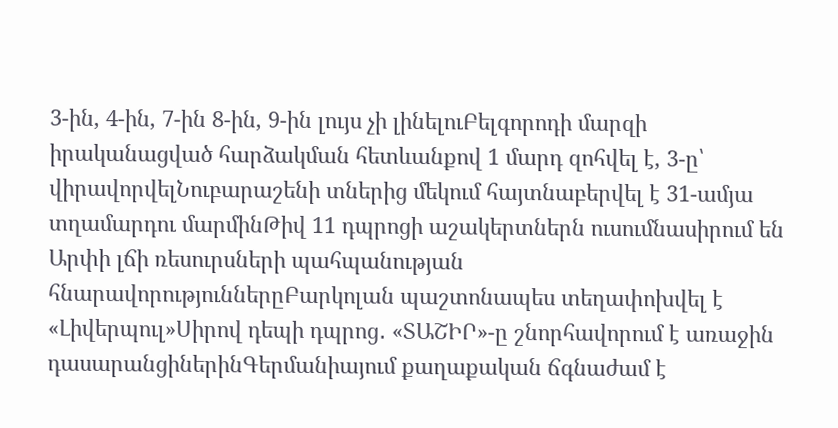3-ին, 4-ին, 7-ին 8-ին, 9-ին լույս չի լինելուԲելգորոդի մարզի իրականացված հարձակման հետևանքով 1 մարդ զոհվել է, 3-ը՝ վիրավորվելՆուբարաշենի տներից մեկում հայտնաբերվել է 31-ամյա տղամարդու մարմինԹիվ 11 դպրոցի աշակերտներն ուսումնասիրում են Արփի լճի ռեսուրսների պահպանության հնարավորություններըԲարկոլան պաշտոնապես տեղափոխվել է «Լիվերպուլ»Սիրով դեպի դպրոց․ «ՏԱՇԻՐ»-ը շնորհավորում է առաջին դասարանցիներինԳերմանիայում քաղաքական ճգնաժամ է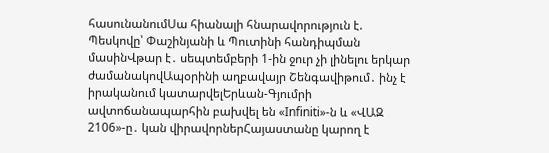հասունանումՍա հիանալի հնարավորություն է. Պեսկովը՝ Փաշինյանի և Պուտինի հանդիպման մասինՎթար է․ սեպտեմբերի 1-ին ջուր չի լինելու երկար ժամանակովԱպօրինի աղբավայր Շենգավիթում․ ինչ է իրականում կատարվելԵրևան-Գյումրի ավտոճանապարհին բախվել են «Infiniti»-ն և «ՎԱԶ 2106»-ը․ կան վիրավորներՀայաստանը կարող է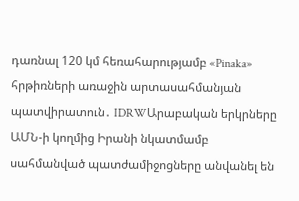դառնալ 120 կմ հեռահարությամբ «Pinaka» հրթիռների առաջին արտասահմանյան պատվիրատուն․ IDRWԱրաբական երկրները ԱՄՆ-ի կողմից Իրանի նկատմամբ սահմանված պատժամիջոցները անվանել են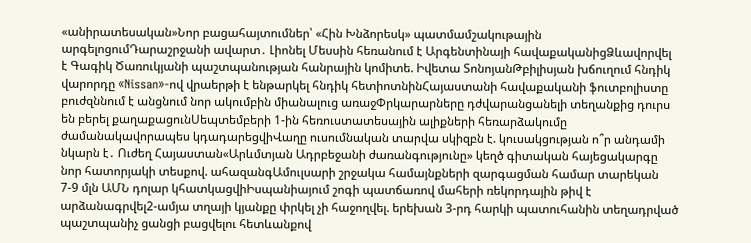«անիրատեսական»Նոր բացահայտումներ՝ «Հին Խնձորեսկ» պատմամշակութային արգելոցումԴարաշրջանի ավարտ․ Լիոնել Մեսսին հեռանում է Արգենտինայի հավաքականիցՁևավորվել է Գագիկ Ծառուկյանի պաշտպանության հանրային կոմիտե. Իվետա ՏոնոյանԹբիլիսյան խճուղում հնդիկ վարորդը «Nissan»-ով վրաերթի է ենթարկել հնդիկ հետիոտնինՀայաստանի հավաքականի ֆուտբոլիստը բուժզննում է անցնում նոր ակումբին միանալուց առաջՓրկարարները դժվարանցանելի տեղանքից դուրս են բերել քաղաքացունՍեպտեմբերի 1-ին հեռուստատեսային ալիքների հեռարձակումը ժամանակավորապես կդադարեցվիՎաղը ուսումնական տարվա սկիզբն է. կուսակցության ո՞ր անդամի նկարն է․ Ուժեղ Հայաստան«Արևմտյան Ադրբեջանի ժառանգությունը» կեղծ գիտական հայեցակարգը նոր հատորյակի տեսքով. ահազանգԱմուլսարի շրջակա համայնքների զարգացման համար տարեկան 7-9 մլն ԱՄՆ դոլար կհատկացվիԻսպանիայում շոգի պատճառով մահերի ռեկորդային թիվ է արձանագրվել2-ամյա տղայի կյանքը փրկել չի հաջողվել. երեխան 3-րդ հարկի պատուհանին տեղադրված պաշտպանիչ ցանցի բացվելու հետևանքով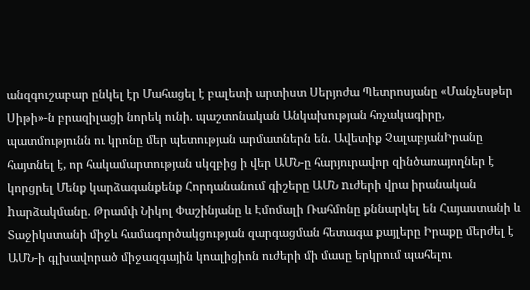անզգուշաբար ընկել էր Մահացել է բալետի արտիստ Սերյոժա Պետրոսյանը «Մանչեսթեր Սիթի»-ն բրազիլացի նորեկ ունի. պաշտոնական Անկախության հռչակագիրը, պատմությունն ու կրոնը մեր պետության արմատներն են. Ավետիք ՉալաբյանԻրանը հայտնել է, որ հակամարտության սկզբից ի վեր ԱՄՆ-ը հարյուրավոր զինծառայողներ է կորցրել Մենք կարձագանքենք Հորդանանում գիշերը ԱՄՆ nւժերի վրա իրանական hարձակմանը. Թրամփ Նիկոլ Փաշինյանը և Էմոմալի Ռահմոնը քննարկել են Հայաստանի և Տաջիկստանի միջև համագործակցության զարգացման հետագա քայլերը Իրաքը մերժել է ԱՄՆ-ի գլխավորած միջազգային կոալիցիոն ուժերի մի մասը երկրում պահելու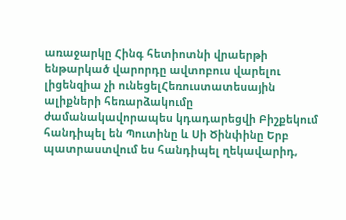առաջարկը Հինգ հետիոտնի վրաերթի ենթարկած վարորդը ավտոբուս վարելու լիցենզիա չի ունեցելՀեռուստատեսային ալիքների հեռարձակումը ժամանակավորապես կդադարեցվի Բիշքեկում հանդիպել են Պուտինը և Սի Ծինփինը Երբ պատրաստվում ես հանդիպել ղեկավարիդ,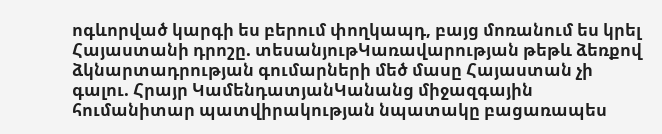ոգևորված կարգի ես բերում փողկապդ, բայց մոռանում ես կրել Հայաստանի դրոշը. տեսանյութԿառավարության թեթև ձեռքով ձկնարտադրության գումարների մեծ մասը Հայաստան չի գալու. Հրայր ԿամենդատյանԿանանց միջազգային հումանիտար պատվիրակության նպատակը բացառապես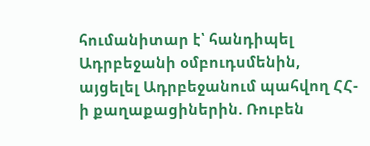հումանիտար է՝ հանդիպել Ադրբեջանի օմբուդսմենին, այցելել Ադրբեջանում պահվող ՀՀ-ի քաղաքացիներին. Ռուբեն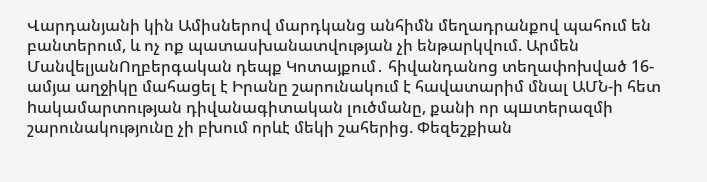Վարդանյանի կին Ամիսներով մարդկանց անհիմն մեղադրանքով պահում են բանտերում, և ոչ ոք պատասխանատվության չի ենթարկվում. Արմեն ՄանվելյանՈղբերգական դեպք Կոտայքում․ հիվանդանոց տեղափոխված 16-ամյա աղջիկը մահացել է Իրանը շարունակում է հավատարիմ մնալ ԱՄՆ-ի հետ hակամարտության դիվանագիտական լուծմանը, քանի որ պшտերազմի շարունակությունը չի բխում որևէ մեկի շահերից. Փեզեշքիան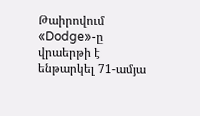Թաիրովում «Dodge»-ը վրաերթի է ենթարկել 71-ամյա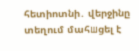հետիոտնի․ վերջինը տեղում մահшցել է